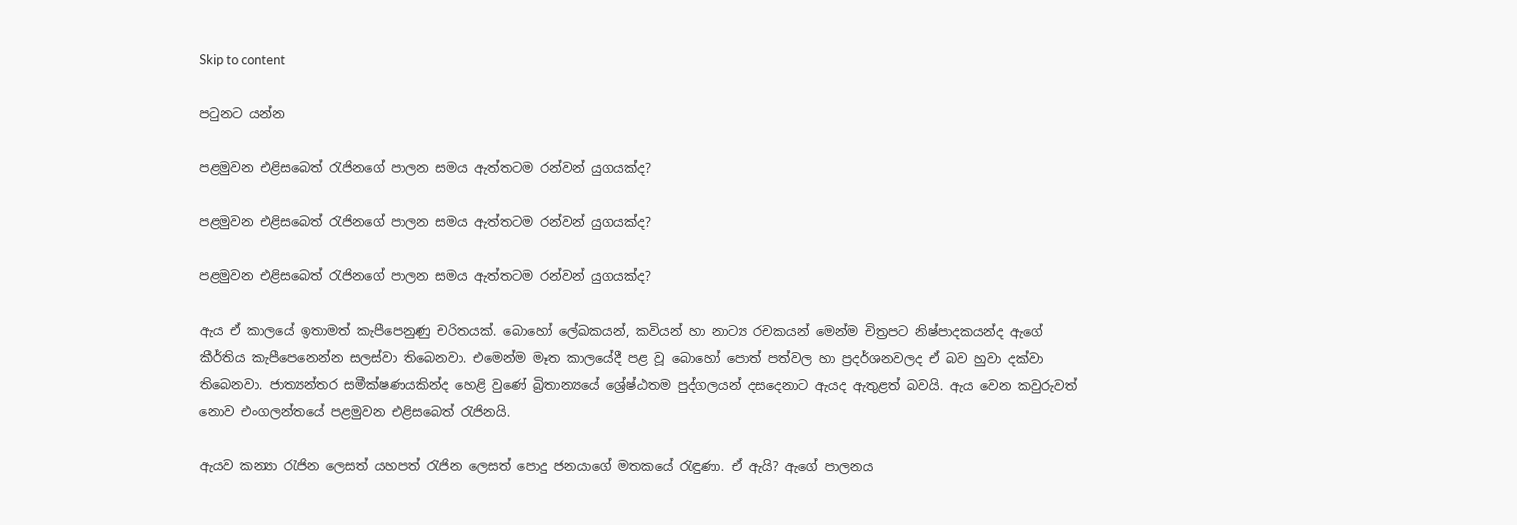Skip to content

පටුනට යන්න

පළමුවන එළිසබෙත් රැජිනගේ පාලන සමය ඇත්තටම රන්වන් යුගයක්ද?

පළමුවන එළිසබෙත් රැජිනගේ පාලන සමය ඇත්තටම රන්වන් යුගයක්ද?

පළමුවන එළිසබෙත් රැජිනගේ පාලන සමය ඇත්තටම රන්වන් යුගයක්ද?

ඇය ඒ කාලයේ ඉතාමත් කැපීපෙනුණු චරිතයක්. බොහෝ ලේඛකයන්, කවියන් හා නාට්‍ය රචකයන් මෙන්ම චිත්‍රපට නිෂ්පාදකයන්ද ඇගේ කීර්තිය කැපීපෙනෙන්න සලස්වා තිබෙනවා. එමෙන්ම මෑත කාලයේදී පළ වූ බොහෝ පොත් පත්වල හා ප්‍රදර්ශනවලද ඒ බව හුවා දක්වා තිබෙනවා. ජාත්‍යන්තර සමීක්ෂණයකින්ද හෙළි වුණේ බ්‍රිතාන්‍යයේ ශ්‍රේෂ්ඨතම පුද්ගලයන් දසදෙනාට ඇයද ඇතුළත් බවයි. ඇය වෙන කවුරුවත් නොව එංගලන්තයේ පළමුවන එළිසබෙත් රැජිනයි.

ඇයව කන්‍යා රැජින ලෙසත් යහපත් රැජින ලෙසත් පොදු ජනයාගේ මතකයේ රැඳුණා. ඒ ඇයි? ඇගේ පාලනය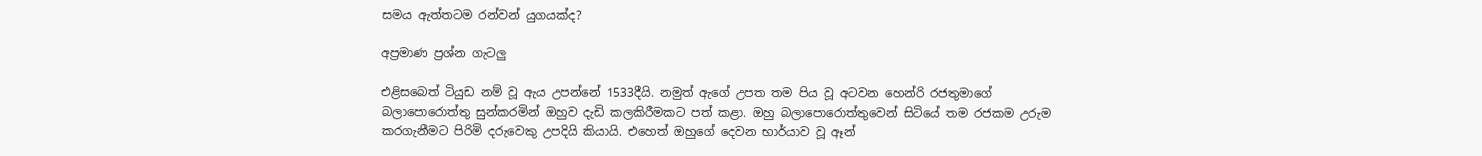සමය ඇත්තටම රන්වන් යුගයක්ද?

අප්‍රමාණ ප්‍රශ්න ගැටලු

එළිසබෙත් ටියුඩ නම් වූ ඇය උපන්නේ 1533දීයි. නමුත් ඇගේ උපත තම පිය වූ අටවන හෙන්රි රජතුමාගේ බලාපොරොත්තු සුන්කරමින් ඔහුව දැඩි කලකිරීමකට පත් කළා. ඔහු බලාපොරොත්තුවෙන් සිටියේ තම රජකම උරුම කරගැනීමට පිරිමි දරුවෙකු උපදියි කියායි. එහෙත් ඔහුගේ දෙවන භාර්යාව වූ ඈන්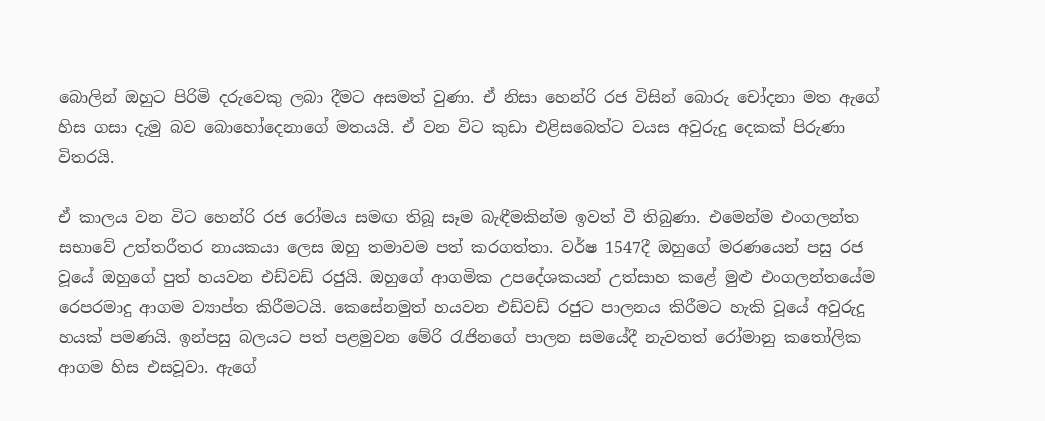බොලින් ඔහුට පිරිමි දරුවෙකු ලබා දීමට අසමත් වුණා. ඒ නිසා හෙන්රි රජ විසින් බොරු චෝදනා මත ඇගේ හිස ගසා දැමු බව බොහෝදෙනාගේ මතයයි. ඒ වන විට කුඩා එළිසබෙත්ට වයස අවුරුදු දෙකක් පිරුණා විතරයි.

ඒ කාලය වන විට හෙන්රි රජ රෝමය සමඟ තිබූ සෑම බැඳීමකින්ම ඉවත් වී තිබුණා. එමෙන්ම එංගලන්ත සභාවේ උත්තරීතර නායකයා ලෙස ඔහු තමාවම පත් කරගත්තා. වර්ෂ 1547දී ඔහුගේ මරණයෙන් පසු රජ වූයේ ඔහුගේ පුත් හයවන එඩ්වඩ් රජුයි. ඔහුගේ ආගමික උපදේශකයන් උත්සාහ කළේ මුළු එංගලන්තයේම රෙපරමාදු ආගම ව්‍යාප්ත කිරීමටයි. කෙසේනමුත් හයවන එඩ්වඩ් රජුට පාලනය කිරීමට හැකි වූයේ අවුරුදු හයක් පමණයි. ඉන්පසු බලයට පත් පළමුවන මේරි රැජිනගේ පාලන සමයේදී නැවතත් රෝමානු කතෝලික ආගම හිස එසවූවා. ඇගේ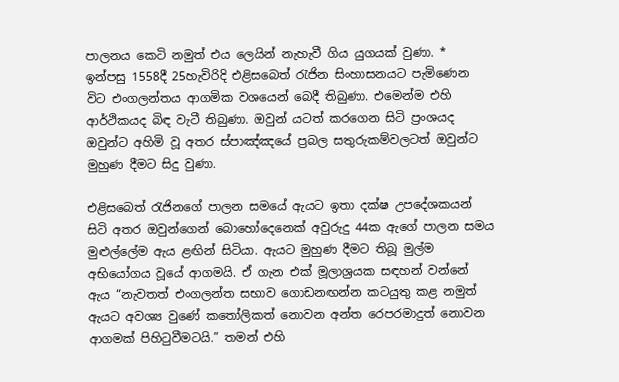පාලනය කෙටි නමුත් එය ලෙයින් නැහැවී ගිය යුගයක් වුණා. * ඉන්පසු 1558දී 25හැවිරිදි එළිසබෙත් රැජින සිංහාසනයට පැමිණෙන විට එංගලන්තය ආගමික වශයෙන් බෙදී තිබුණා. එමෙන්ම එහි ආර්ථිකයද බිඳ වැටී තිබුණා. ඔවුන් යටත් කරගෙන සිටි ප්‍රංශයද ඔවුන්ට අහිමි වූ අතර ස්පාඤ්ඤයේ ප්‍රබල සතුරුකම්වලටත් ඔවුන්ට මුහුණ දීමට සිදු වුණා.

එළිසබෙත් රැජිනගේ පාලන සමයේ ඇයට ඉතා දක්ෂ උපදේශකයන් සිටි අතර ඔවුන්ගෙන් බොහෝදෙනෙක් අවුරුදු 44ක ඇගේ පාලන සමය මුළුල්ලේම ඇය ළඟින් සිටියා. ඇයට මුහුණ දීමට තිබූ මුල්ම අභියෝගය වූයේ ආගමයි. ඒ ගැන එක් මූලාශ්‍රයක සඳහන් වන්නේ ඇය “නැවතත් එංගලන්ත සභාව ගොඩනඟන්න කටයුතු කළ නමුත් ඇයට අවශ්‍ය වුණේ කතෝලිකත් නොවන අන්ත රෙපරමාදුත් නොවන ආගමක් පිහිටුවීමටයි.” තමන් එහි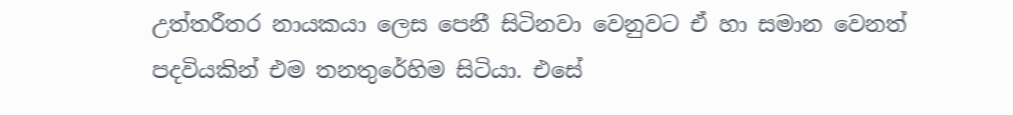උත්තරීතර නායකයා ලෙස පෙනී සිටිනවා වෙනුවට ඒ හා සමාන වෙනත් පදවියකින් එම තනතුරේහිම සිටියා. එසේ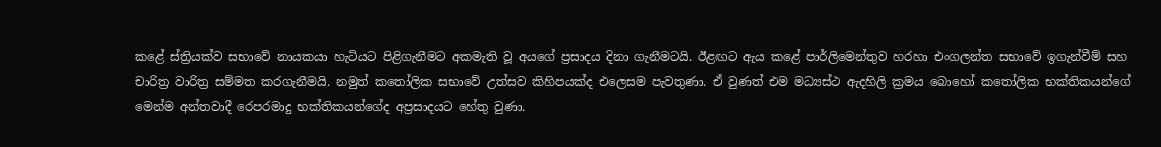කළේ ස්ත්‍රියක්ව සභාවේ නායකයා හැටියට පිළිගැනීමට අකමැති වූ අයගේ ප්‍රසාදය දිනා ගැනීමටයි. ඊළඟට ඇය කළේ පාර්ලිමෙන්තුව හරහා එංගලන්ත සභාවේ ඉගැන්වීම් සහ චාරිත්‍ර වාරිත්‍ර සම්මත කරගැනීමයි. නමුත් කතෝලික සභාවේ උත්සව කිහිපයක්ද එලෙසම පැවතුණා. ඒ වුණත් එම මධ්‍යස්ථ ඇදහිලි ක්‍රමය බොහෝ කතෝලික භක්තිකයන්ගේ මෙන්ම අන්තවාදී රෙපරමාදු භක්තිකයන්ගේද අප්‍රසාදයට හේතු වුණා.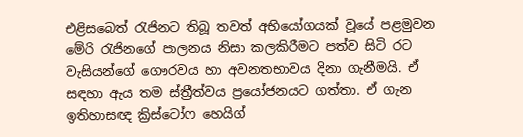එළිසබෙත් රැජිනට තිබූ තවත් අභියෝගයක් වූයේ පළමුවන මේරි රැජිනගේ පාලනය නිසා කලකිරීමට පත්ව සිටි රට වැසියන්ගේ ගෞරවය හා අවනතභාවය දිනා ගැනීමයි. ඒ සඳහා ඇය තම ස්ත්‍රීත්වය ප්‍රයෝජනයට ගත්තා. ඒ ගැන ඉතිහාසඥ ක්‍රිස්ටෝෆ හෙයිග්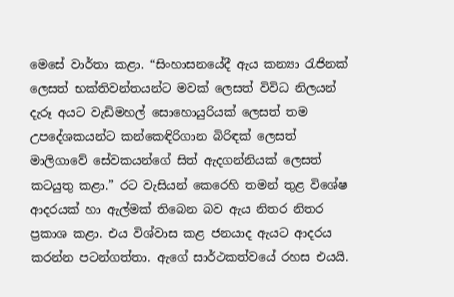මෙසේ වාර්තා කළා. “සිංහාසනයේදී ඇය කන්‍යා රැජිනක් ලෙසත් භක්තිවන්තයන්ට මවක් ලෙසත් විවිධ නිලයන් දැරූ අයට වැඩිමහල් සොහොයුරියක් ලෙසත් තම උපදේශකයන්ට කන්කෙඳිරිගාන බිරිඳක් ලෙසත් මාලිගාවේ සේවකයන්ගේ සිත් ඇදගන්නියක් ලෙසත් කටයුතු කළා.” රට වැසියන් කෙරෙහි තමන් තුළ විශේෂ ආදරයක් හා ඇල්මක් තිබෙන බව ඇය නිතර නිතර ප්‍රකාශ කළා. එය විශ්වාස කළ ජනයාද ඇයට ආදරය කරන්න පටන්ගත්තා. ඇගේ සාර්ථකත්වයේ රහස එයයි.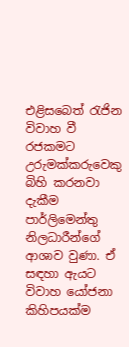එළිසබෙත් රැජින විවාහ වී රජකමට උරුමක්කරුවෙකු බිහි කරනවා දැකීම පාර්ලිමෙන්තු නිලධාරීන්ගේ ආශාව වුණා. ඒ සඳහා ඇයට විවාහ යෝජනා කිහිපයක්ම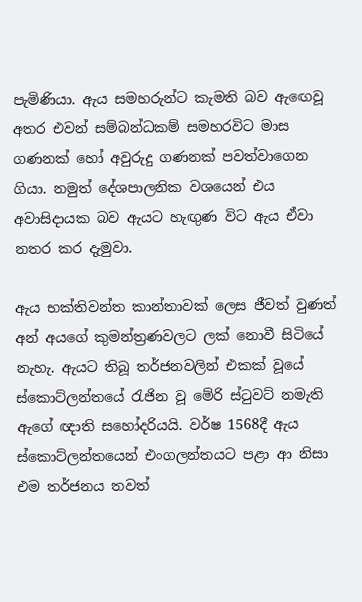පැමිණියා. ඇය සමහරුන්ට කැමති බව ඇඟෙවූ අතර එවන් සම්බන්ධකම් සමහරවිට මාස ගණනක් හෝ අවුරුදු ගණනක් පවත්වාගෙන ගියා. නමුත් දේශපාලනික වශයෙන් එය අවාසිදායක බව ඇයට හැඟුණ විට ඇය ඒවා නතර කර දැමුවා.

ඇය භක්තිවන්ත කාන්තාවක් ලෙස ජීවත් වුණත් අන් අයගේ කුමන්ත්‍රණවලට ලක් නොවී සිටියේ නැහැ. ඇයට තිබූ තර්ජනවලින් එකක් වූයේ ස්කොට්ලන්තයේ රැජින වූ මේරි ස්ටුවට් නමැති ඇගේ ඥාති සහෝදරියයි. වර්ෂ 1568දී ඇය ස්කොට්ලන්තයෙන් එංගලන්තයට පළා ආ නිසා එම තර්ජනය තවත්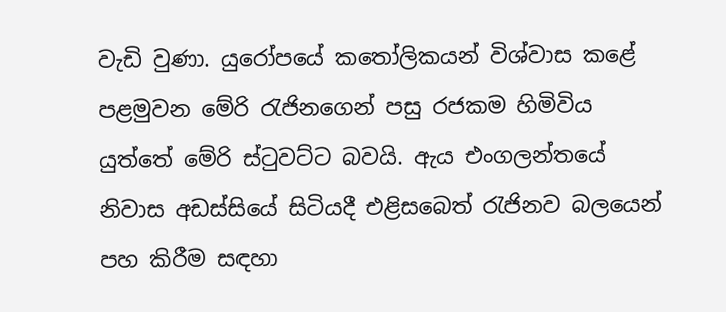වැඩි වුණා. යුරෝපයේ කතෝලිකයන් විශ්වාස කළේ පළමුවන මේරි රැජිනගෙන් පසු රජකම හිමිවිය යුත්තේ මේරි ස්ටුවට්ට බවයි. ඇය එංගලන්තයේ නිවාස අඩස්සියේ සිටියදී එළිසබෙත් රැජිනව බලයෙන් පහ කිරීම සඳහා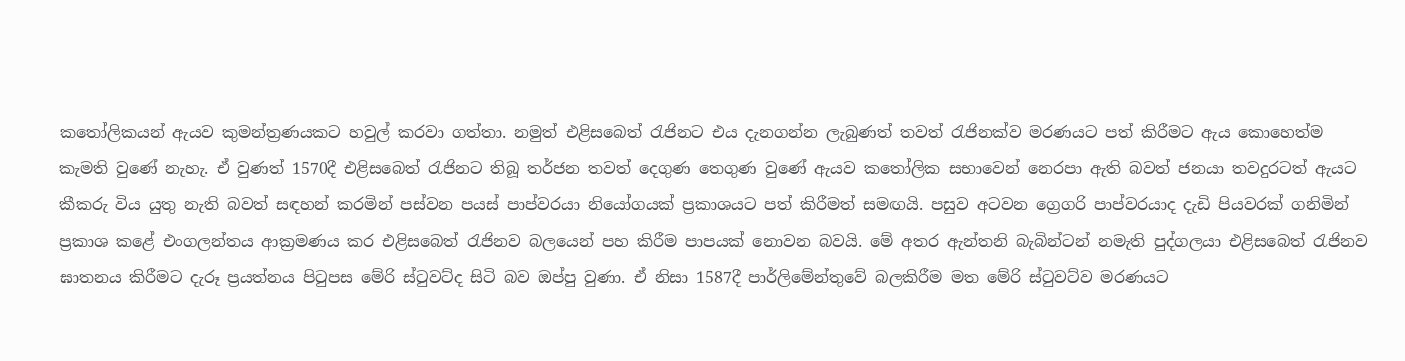කතෝලිකයන් ඇයව කුමන්ත්‍රණයකට හවුල් කරවා ගත්තා. නමුත් එළිසබෙත් රැජිනට එය දැනගන්න ලැබුණත් තවත් රැජිනක්ව මරණයට පත් කිරීමට ඇය කොහෙත්ම කැමති වුණේ නැහැ. ඒ වුණත් 1570දී එළිසබෙත් රැජිනට තිබූ තර්ජන තවත් දෙගුණ තෙගුණ වුණේ ඇයව කතෝලික සභාවෙන් නෙරපා ඇති බවත් ජනයා තවදුරටත් ඇයට කීකරු විය යුතු නැති බවත් සඳහන් කරමින් පස්වන පයස් පාප්වරයා නියෝගයක් ප්‍රකාශයට පත් කිරීමත් සමඟයි. පසුව අටවන ග්‍රෙගරි පාප්වරයාද දැඩි පියවරක් ගනිමින් ප්‍රකාශ කළේ එංගලන්තය ආක්‍රමණය කර එළිසබෙත් රැජිනව බලයෙන් පහ කිරීම පාපයක් නොවන බවයි. මේ අතර ඇන්තනි බැබින්ටන් නමැති පුද්ගලයා එළිසබෙත් රැජිනව ඝාතනය කිරීමට දැරූ ප්‍රයත්නය පිටුපස මේරි ස්ටුවට්ද සිටි බව ඔප්පු වුණා. ඒ නිසා 1587දී පාර්ලිමේන්තුවේ බලකිරීම මත මේරි ස්ටුවට්ව මරණයට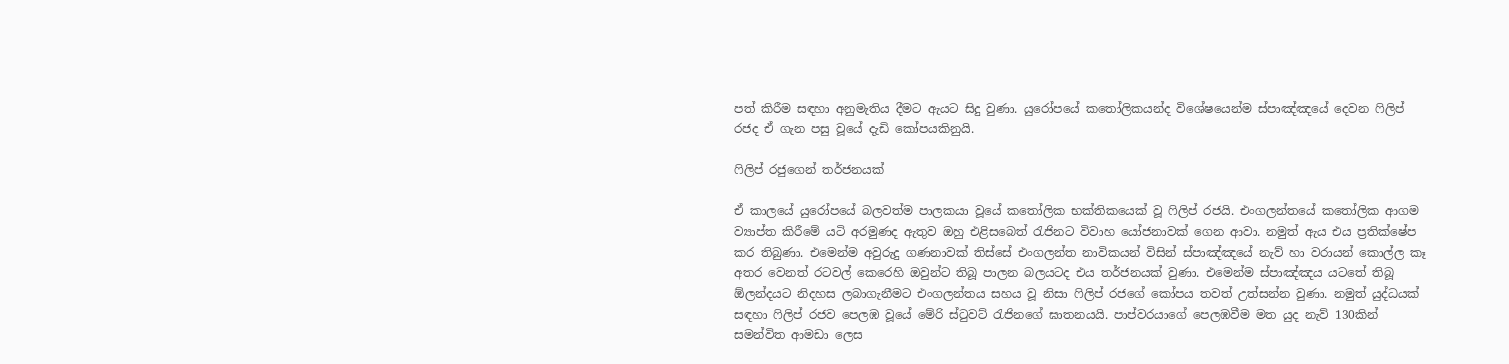පත් කිරීම සඳහා අනුමැතිය දීමට ඇයට සිදු වුණා. යුරෝපයේ කතෝලිකයන්ද විශේෂයෙන්ම ස්පාඤ්ඤයේ දෙවන ෆිලිප් රජද ඒ ගැන පසු වූයේ දැඩි කෝපයකිනුයි.

ෆිලිප් රජුගෙන් තර්ජනයක්

ඒ කාලයේ යුරෝපයේ බලවත්ම පාලකයා වූයේ කතෝලික භක්තිකයෙක් වූ ෆිලිප් රජයි. එංගලන්තයේ කතෝලික ආගම ව්‍යාප්ත කිරීමේ යටි අරමුණද ඇතුව ඔහු එළිසබෙත් රැජිනට විවාහ යෝජනාවක් ගෙන ආවා. නමුත් ඇය එය ප්‍රතික්ෂේප කර තිබුණා. එමෙන්ම අවුරුදු ගණනාවක් තිස්සේ එංගලන්ත නාවිකයන් විසින් ස්පාඤ්ඤයේ නැව් හා වරායන් කොල්ල කෑ අතර වෙනත් රටවල් කෙරෙහි ඔවුන්ට තිබූ පාලන බලයටද එය තර්ජනයක් වුණා. එමෙන්ම ස්පාඤ්ඤය යටතේ තිබූ ඕලන්දයට නිදහස ලබාගැනීමට එංගලන්තය සහය වූ නිසා ෆිලිප් රජගේ කෝපය තවත් උත්සන්න වුණා. නමුත් යුද්ධයක් සඳහා ෆිලිප් රජව පෙලඹ වූයේ මේරි ස්ටුවට් රැජිනගේ ඝාතනයයි. පාප්වරයාගේ පෙලඹවීම මත යුද නැව් 130කින් සමන්විත ආමඩා ලෙස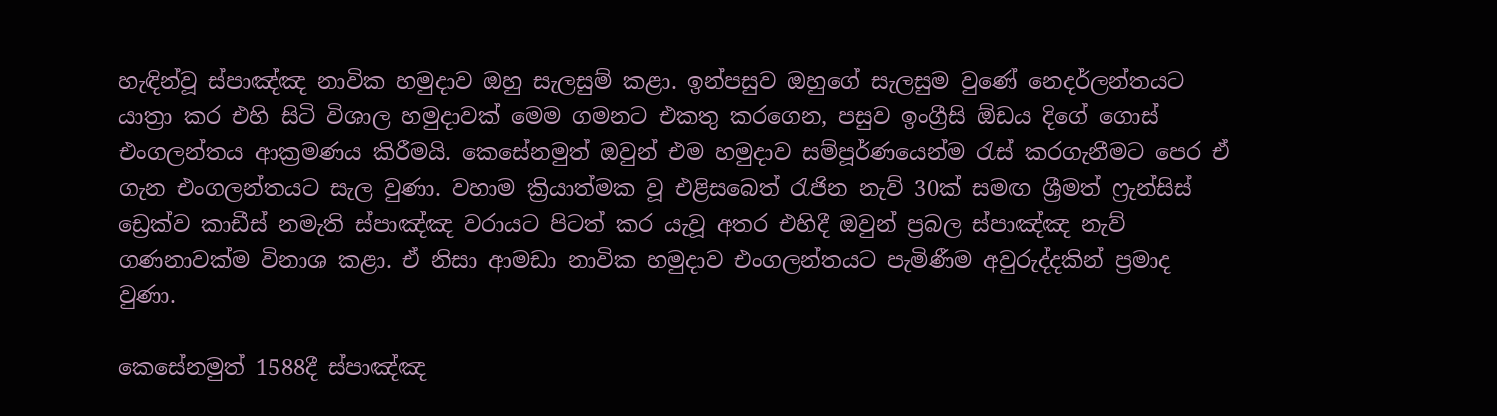හැඳින්වූ ස්පාඤ්ඤ නාවික හමුදාව ඔහු සැලසුම් කළා. ඉන්පසුව ඔහුගේ සැලසුම වුණේ නෙදර්ලන්තයට යාත්‍රා කර එහි සිටි විශාල හමුදාවක් මෙම ගමනට එකතු කරගෙන, පසුව ඉංග්‍රීසි ඕඩය දිගේ ගොස් එංගලන්තය ආක්‍රමණය කිරීමයි. කෙසේනමුත් ඔවුන් එම හමුදාව සම්පූර්ණයෙන්ම රැස් කරගැනීමට පෙර ඒ ගැන එංගලන්තයට සැල වුණා. වහාම ක්‍රියාත්මක වූ එළිසබෙත් රැජින නැව් 30ක් සමඟ ශ්‍රීමත් ෆ්‍රැන්සිස් ඩ්‍රෙක්ව කාඩීස් නමැති ස්පාඤ්ඤ වරායට පිටත් කර යැවූ අතර එහිදී ඔවුන් ප්‍රබල ස්පාඤ්ඤ නැව් ගණනාවක්ම විනාශ කළා. ඒ නිසා ආමඩා නාවික හමුදාව එංගලන්තයට පැමිණීම අවුරුද්දකින් ප්‍රමාද වුණා.

කෙසේනමුත් 1588දී ස්පාඤ්ඤ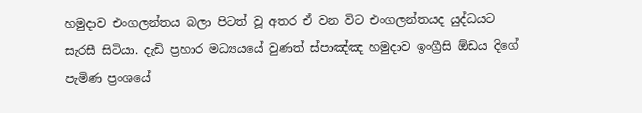හමුදාව එංගලන්තය බලා පිටත් වූ අතර ඒ වන විට එංගලන්තයද යුද්ධයට සැරසී සිටියා. දැඩි ප්‍රහාර මධ්‍යයයේ වුණත් ස්පාඤ්ඤ හමුදාව ඉංග්‍රීසි ඕඩය දිගේ පැමිණ ප්‍රංශයේ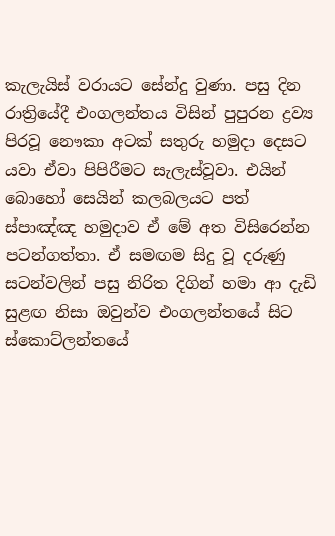කැලැයිස් වරායට සේන්දු වුණා. පසු දින රාත්‍රියේදී එංගලන්තය විසින් පුපුරන ද්‍රව්‍ය පිරවූ නෞකා අටක් සතුරු හමුදා දෙසට යවා ඒවා පිපිරීමට සැලැස්වූවා. එයින් බොහෝ සෙයින් කලබලයට පත් ස්පාඤ්ඤ හමුදාව ඒ මේ අත විසිරෙන්න පටන්ගත්තා. ඒ සමඟම සිදු වූ දරුණු සටන්වලින් පසු නිරිත දිගින් හමා ආ දැඩි සුළඟ නිසා ඔවුන්ව එංගලන්තයේ සිට ස්කොට්ලන්තයේ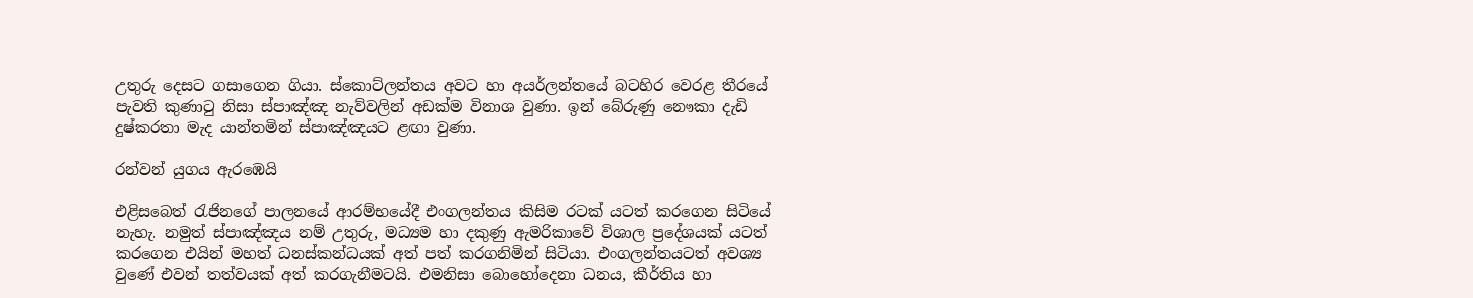උතුරු දෙසට ගසාගෙන ගියා. ස්කොට්ලන්තය අවට හා අයර්ලන්තයේ බටහිර වෙරළ තීරයේ පැවති කුණාටු නිසා ස්පාඤ්ඤ නැව්වලින් අඩක්ම විනාශ වුණා. ඉන් බේරුණු නෞකා දැඩි දුෂ්කරතා මැද යාන්තමින් ස්පාඤ්ඤයට ළඟා වුණා.

රන්වන් යුගය ඇරඹෙයි

එළිසබෙත් රැජිනගේ පාලනයේ ආරම්භයේදී එංගලන්තය කිසිම රටක් යටත් කරගෙන සිටියේ නැහැ. නමුත් ස්පාඤ්ඤය නම් උතුරු, මධ්‍යම හා දකුණු ඇමරිකාවේ විශාල ප්‍රදේශයක් යටත් කරගෙන එයින් මහත් ධනස්කන්ධයක් අත් පත් කරගනිමින් සිටියා. එංගලන්තයටත් අවශ්‍ය වුණේ එවන් තත්වයක් අත් කරගැනීමටයි. එමනිසා බොහෝදෙනා ධනය, කීර්තිය හා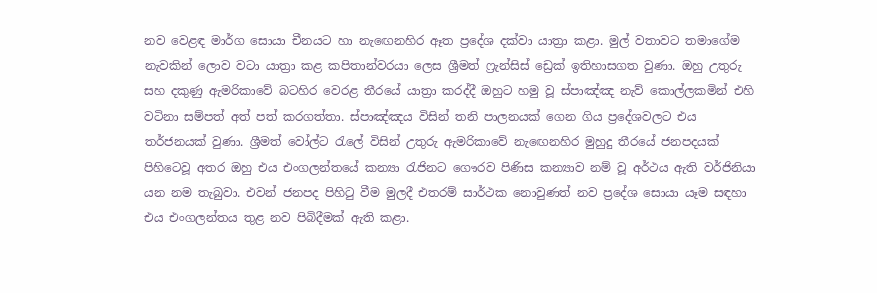නව වෙළඳ මාර්ග සොයා චීනයට හා නැඟෙනහිර ඈත ප්‍රදේශ දක්වා යාත්‍රා කළා. මුල් වතාවට තමාගේම නැවකින් ලොව වටා යාත්‍රා කළ කපිතාන්වරයා ලෙස ශ්‍රීමත් ෆ්‍රැන්සිස් ඩ්‍රෙක් ඉතිහාසගත වුණා. ඔහු උතුරු සහ දකුණු ඇමරිකාවේ බටහිර වෙරළ තීරයේ යාත්‍රා කරද්දී ඔහුට හමු වූ ස්පාඤ්ඤ නැව් කොල්ලකමින් එහි වටිනා සම්පත් අත් පත් කරගත්තා. ස්පාඤ්ඤය විසින් තනි පාලනයක් ගෙන ගිය ප්‍රදේශවලට එය තර්ජනයක් වුණා. ශ්‍රීමත් වෝල්ට රැලේ විසින් උතුරු ඇමරිකාවේ නැඟෙනහිර මුහුදු තීරයේ ජනපදයක් පිහිටෙවූ අතර ඔහු එය එංගලන්තයේ කන්‍යා රැජිනට ගෞරව පිණිස කන්‍යාව නම් වූ අර්ථය ඇති වර්ජිනියා යන නම තැබුවා. එවන් ජනපද පිහිටු වීම මුලදී එතරම් සාර්ථක නොවුණත් නව ප්‍රදේශ සොයා යෑම සඳහා එය එංගලන්තය තුළ නව පිබිදීමක් ඇති කළා.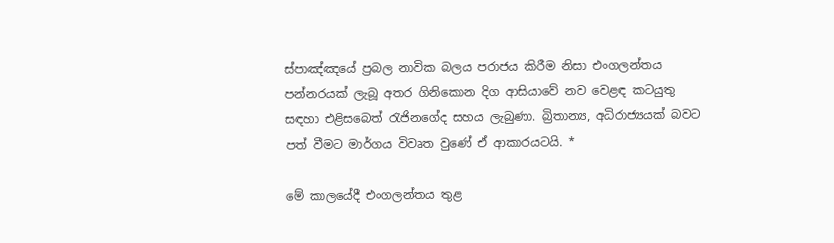ස්පාඤ්ඤයේ ප්‍රබල නාවික බලය පරාජය කිරීම නිසා එංගලන්තය පන්නරයක් ලැබූ අතර ගිනිකොන දිග ආසියාවේ නව වෙළඳ කටයුතු සඳහා එළිසබෙත් රැජිනගේද සහය ලැබුණා. බ්‍රිතාන්‍ය, අධිරාජ්‍යයක් බවට පත් වීමට මාර්ගය විවෘත වුණේ ඒ ආකාරයටයි. *

මේ කාලයේදී එංගලන්තය තුළ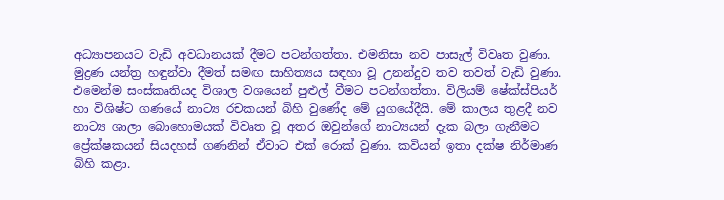අධ්‍යාපනයට වැඩි අවධානයක් දීමට පටන්ගත්තා. එමනිසා නව පාසැල් විවෘත වුණා. මුද්‍රණ යන්ත්‍ර හඳුන්වා දීමත් සමඟ සාහිත්‍යය සඳහා වූ උනන්දුව තව තවත් වැඩි වුණා. එමෙන්ම සංස්කෘතියද විශාල වශයෙන් පුළුල් වීමට පටන්ගත්තා. විලියම් ෂේක්ස්පියර් හා විශිෂ්ට ගණයේ නාට්‍ය රචකයන් බිහි වුණේද මේ යුගයේදීයි. මේ කාලය තුළදී නව නාට්‍ය ශාලා බොහොමයක් විවෘත වූ අතර ඔවුන්ගේ නාට්‍යයන් දැක බලා ගැනීමට ප්‍රේක්ෂකයන් සියදහස් ගණනින් ඒවාට එක් රොක් වුණා. කවියන් ඉතා දක්ෂ නිර්මාණ බිහි කළා.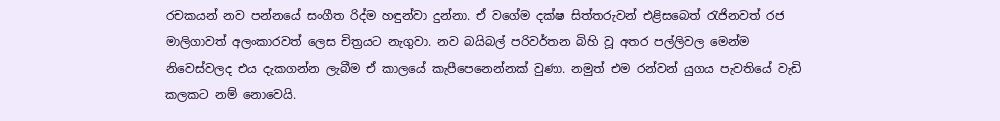රචකයන් නව පන්නයේ සංගීත රිද්ම හඳුන්වා දුන්නා. ඒ වගේම දක්ෂ සිත්තරුවන් එළිසබෙත් රැජිනවත් රජ මාලිගාවත් අලංකාරවත් ලෙස චිත්‍රයට නැගුවා. නව බයිබල් පරිවර්තන බිහි වූ අතර පල්ලිවල මෙන්ම නිවෙස්වලද එය දැකගන්න ලැබීම ඒ කාලයේ කැපීපෙනෙන්නක් වුණා. නමුත් එම රන්වන් යුගය පැවතියේ වැඩි කලකට නම් නොවෙයි.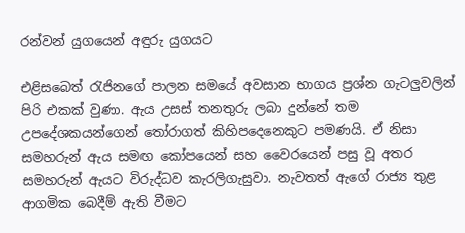රන්වන් යුගයෙන් අඳුරු යුගයට

එළිසබෙත් රැජිනගේ පාලන සමයේ අවසාන භාගය ප්‍රශ්න ගැටලුවලින් පිරි එකක් වුණා. ඇය උසස් තනතුරු ලබා දුන්නේ තම උපදේශකයන්ගෙන් තෝරාගත් කිහිපදෙනෙකුට පමණයි. ඒ නිසා සමහරුන් ඇය සමඟ කෝපයෙන් සහ වෛරයෙන් පසු වූ අතර සමහරුන් ඇයට විරුද්ධව කැරලිගැසුවා. නැවතත් ඇගේ රාජ්‍ය තුළ ආගමික බෙදීම් ඇති වීමට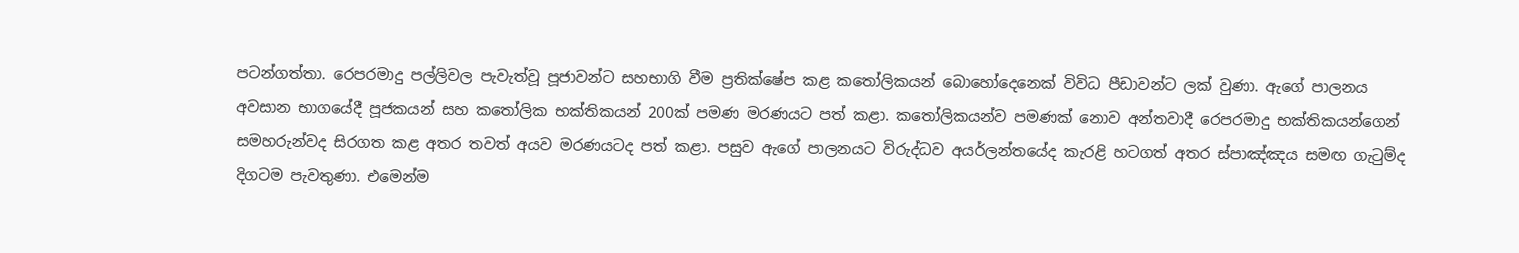පටන්ගත්තා. රෙපරමාදු පල්ලිවල පැවැත්වූ පූජාවන්ට සහභාගි වීම ප්‍රතික්ෂේප කළ කතෝලිකයන් බොහෝදෙනෙක් විවිධ පීඩාවන්ට ලක් වුණා. ඇගේ පාලනය අවසාන භාගයේදී පූජකයන් සහ කතෝලික භක්තිකයන් 200ක් පමණ මරණයට පත් කළා. කතෝලිකයන්ව පමණක් නොව අන්තවාදී රෙපරමාදු භක්තිකයන්ගෙන් සමහරුන්වද සිරගත කළ අතර තවත් අයව මරණයටද පත් කළා. පසුව ඇගේ පාලනයට විරුද්ධව අයර්ලන්තයේද කැරළි හටගත් අතර ස්පාඤ්ඤය සමඟ ගැටුම්ද දිගටම පැවතුණා. එමෙන්ම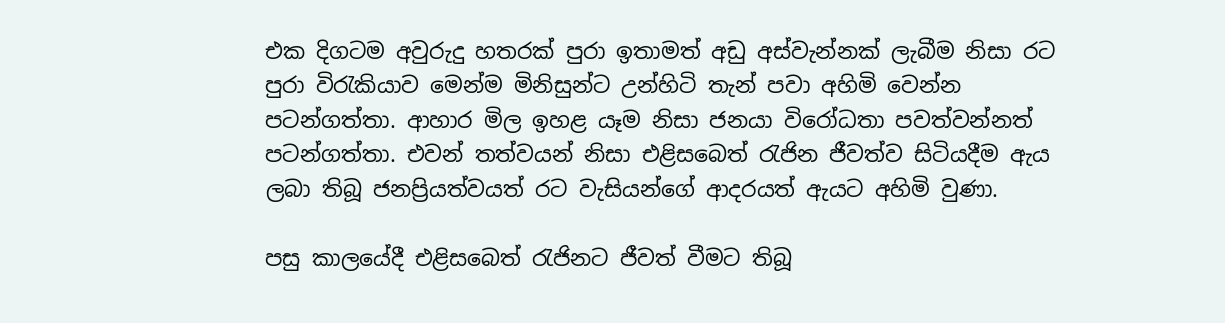එක දිගටම අවුරුදු හතරක් පුරා ඉතාමත් අඩු අස්වැන්නක් ලැබීම නිසා රට පුරා විරැකියාව මෙන්ම මිනිසුන්ට උන්හිටි තැන් පවා අහිමි වෙන්න පටන්ගත්තා. ආහාර මිල ඉහළ යෑම නිසා ජනයා විරෝධතා පවත්වන්නත් පටන්ගත්තා. එවන් තත්වයන් නිසා එළිසබෙත් රැජින ජීවත්ව සිටියදීම ඇය ලබා තිබූ ජනප්‍රියත්වයත් රට වැසියන්ගේ ආදරයත් ඇයට අහිමි වුණා.

පසු කාලයේදී එළිසබෙත් රැජිනට ජීවත් වීමට තිබූ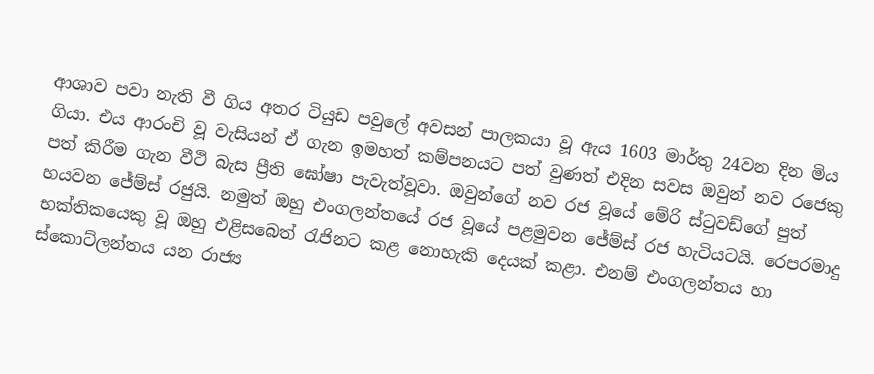ආශාව පවා නැති වී ගිය අතර ටියුඩ පවුලේ අවසන් පාලකයා වූ ඇය 1603 මාර්තු 24වන දින මිය ගියා. එය ආරංචි වූ වැසියන් ඒ ගැන ඉමහත් කම්පනයට පත් වුණත් එදින සවස ඔවුන් නව රජෙකු පත් කිරීම ගැන වීථි බැස ප්‍රීති ඝෝෂා පැවැත්වූවා. ඔවුන්ගේ නව රජ වූයේ මේරි ස්ටුවඩ්ගේ පුත් හයවන ජේම්ස් රජුයි. නමුත් ඔහු එංගලන්තයේ රජ වූයේ පළමුවන ජේම්ස් රජ හැටියටයි. රෙපරමාදු භක්තිකයෙකු වූ ඔහු එළිසබෙත් රැජිනට කළ නොහැකි දෙයක් කළා. එනම් එංගලන්තය හා ස්කොට්ලන්තය යන රාජ්‍ය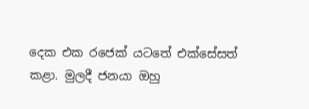දෙක එක රජෙක් යටතේ එක්සේසත් කළා. මුලදී ජනයා ඔහු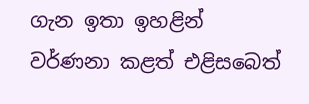ගැන ඉතා ඉහළින් වර්ණනා කළත් එළිසබෙත්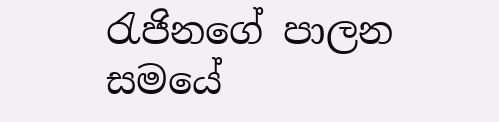රැජිනගේ පාලන සමයේ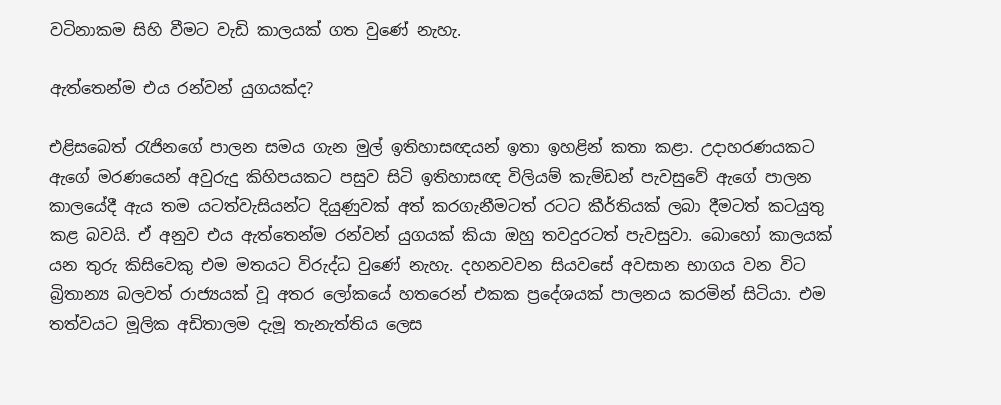වටිනාකම සිහි වීමට වැඩි කාලයක් ගත වුණේ නැහැ.

ඇත්තෙන්ම එය රන්වන් යුගයක්ද?

එළිසබෙත් රැජිනගේ පාලන සමය ගැන මුල් ඉතිහාසඥයන් ඉතා ඉහළින් කතා කළා. උදාහරණයකට ඇගේ මරණයෙන් අවුරුදු කිහිපයකට පසුව සිටි ඉතිහාසඥ විලියම් කැම්ඩන් පැවසුවේ ඇගේ පාලන කාලයේදී ඇය තම යටත්වැසියන්ට දියුණුවක් අත් කරගැනීමටත් රටට කීර්තියක් ලබා දීමටත් කටයුතු කළ බවයි. ඒ අනුව එය ඇත්තෙන්ම රන්වන් යුගයක් කියා ඔහු තවදුරටත් පැවසුවා. බොහෝ කාලයක් යන තුරු කිසිවෙකු එම මතයට විරුද්ධ වුණේ නැහැ. දහනවවන සියවසේ අවසාන භාගය වන විට බ්‍රිතාන්‍ය බලවත් රාජ්‍යයක් වූ අතර ලෝකයේ හතරෙන් එකක ප්‍රදේශයක් පාලනය කරමින් සිටියා. එම තත්වයට මූලික අඩිතාලම දැමූ තැනැත්තිය ලෙස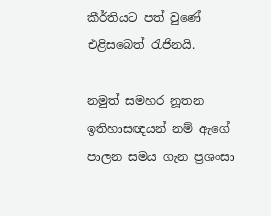කීර්තියට පත් වුණේ එළිසබෙත් රැජිනයි.

නමුත් සමහර නූතන ඉතිහාසඥයන් නම් ඇගේ පාලන සමය ගැන ප්‍රශංසා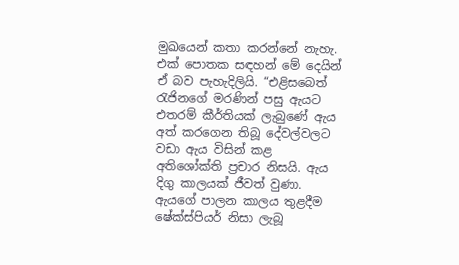මුඛයෙන් කතා කරන්නේ නැහැ. එක් පොතක සඳහන් මේ දෙයින් ඒ බව පැහැදිලියි. “එළිසබෙත් රැජිනගේ මරණින් පසු ඇයට එතරම් කීර්තියක් ලැබුණේ ඇය අත් කරගෙන තිබූ දේවල්වලට වඩා ඇය විසින් කළ අතිශෝක්ති ප්‍රචාර නිසයි. ඇය දිගු කාලයක් ජීවත් වුණා. ඇයගේ පාලන කාලය තුළදීම ෂේක්ස්පියර් නිසා ලැබූ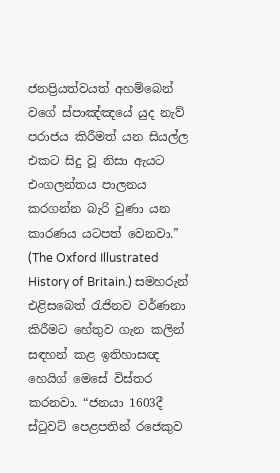ජනප්‍රියත්වයත් අහම්බෙන් වගේ ස්පාඤ්ඤයේ යුද නැව් පරාජය කිරීමත් යන සියල්ල එකට සිදු වූ නිසා ඇයට එංගලන්තය පාලනය කරගන්න බැරි වුණා යන කාරණය යටපත් වෙනවා.” (The Oxford Illustrated History of Britain.) සමහරුන් එළිසබෙත් රැජිනව වර්ණනා කිරීමට හේතුව ගැන කලින් සඳහන් කළ ඉතිහාසඥ හෙයිග් මෙසේ විස්තර කරනවා. “ජනයා 1603දී ස්ටුවට් පෙළපතින් රජෙකුව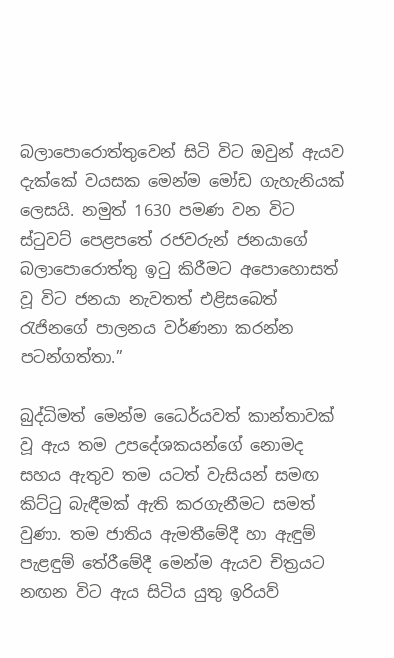බලාපොරොත්තුවෙන් සිටි විට ඔවුන් ඇයව දැක්කේ වයසක මෙන්ම මෝඩ ගැහැනියක් ලෙසයි. නමුත් 1630 පමණ වන විට ස්ටුවට් පෙළපතේ රජවරුන් ජනයාගේ බලාපොරොත්තු ඉටු කිරීමට අපොහොසත් වූ විට ජනයා නැවතත් එළිසබෙත් රැජිනගේ පාලනය වර්ණනා කරන්න පටන්ගත්තා.”

බුද්ධිමත් මෙන්ම ධෛර්යවත් කාන්තාවක් වූ ඇය තම උපදේශකයන්ගේ නොමද සහය ඇතුව තම යටත් වැසියන් සමඟ කිට්ටු බැඳීමක් ඇති කරගැනීමට සමත් වුණා. තම ජාතිය ඇමතීමේදී හා ඇඳුම් පැළඳුම් තේරීමේදී මෙන්ම ඇයව චිත්‍රයට නඟන විට ඇය සිටිය යුතු ඉරියව්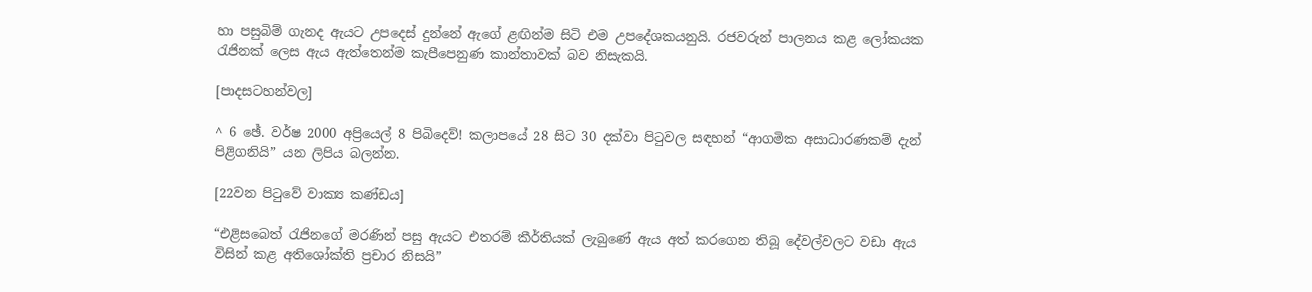හා පසුබිම් ගැනද ඇයට උපදෙස් දුන්නේ ඇගේ ළඟින්ම සිටි එම උපදේශකයනුයි. රජවරුන් පාලනය කළ ලෝකයක රැජිනක් ලෙස ඇය ඇත්තෙන්ම කැපීපෙනුණ කාන්තාවක් බව නිසැකයි.

[පාදසටහන්වල]

^ 6 ඡේ. වර්ෂ 2000 අප්‍රියෙල් 8 පිබිදෙව්! කලාපයේ 28 සිට 30 දක්වා පිටුවල සඳහන් “ආගමික අසාධාරණකම් දැන් පිළිගනියි” යන ලිපිය බලන්න.

[22වන පිටුවේ වාක්‍ය කණ්ඩය]

“එළිසබෙත් රැජිනගේ මරණින් පසු ඇයට එතරම් කීර්තියක් ලැබුණේ ඇය අත් කරගෙන තිබූ දේවල්වලට වඩා ඇය විසින් කළ අතිශෝක්ති ප්‍රචාර නිසයි”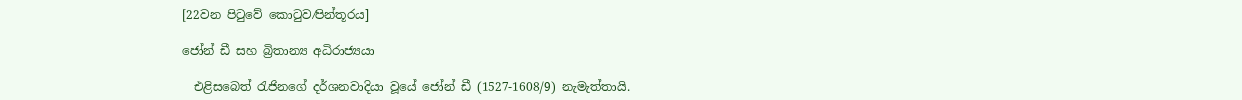[22වන පිටුවේ කොටුව⁄පින්තූරය]

ජෝන් ඩී සහ බ්‍රිතාන්‍ය අධිරාජ්‍යයා

  එළිසබෙත් රැජිනගේ දර්ශනවාදියා වූයේ ජෝන් ඩී (1527-1608/9) නැමැත්තායි.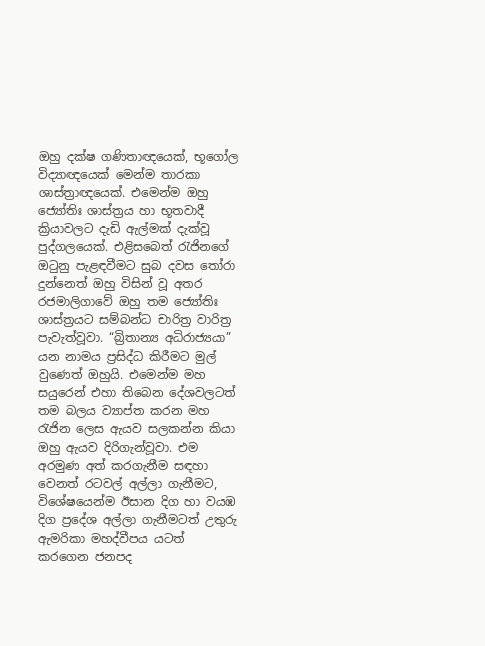ඔහු දක්ෂ ගණිතාඥයෙක්, භූගෝල විද්‍යාඥයෙක් මෙන්ම තාරකා ශාස්ත්‍රාඥයෙක්. එමෙන්ම ඔහු ජ්‍යෝතිඃ ශාස්ත්‍රය හා භූතවාදී ක්‍රියාවලට දැඩි ඇල්මක් දැක්වූ පුද්ගලයෙක්. එළිසබෙත් රැජිනගේ ඔටුනු පැළඳවීමට සුබ දවස තෝරා දුන්නෙත් ඔහු විසින් වූ අතර රජමාලිගාවේ ඔහු තම ජ්‍යෝතිඃ ශාස්ත්‍රයට සම්බන්ධ චාරිත්‍ර වාරිත්‍ර පැවැත්වූවා. “බ්‍රිතාන්‍ය අධිරාජ්‍යයා” යන නාමය ප්‍රසිද්ධ කිරීමට මුල් වුණෙත් ඔහුයි. එමෙන්ම මහ සයුරෙන් එහා තිබෙන දේශවලටත් තම බලය ව්‍යාප්ත කරන මහ රැජින ලෙස ඇයව සලකන්න කියා ඔහු ඇයව දිරිගැන්වූවා. එම අරමුණ අත් කරගැනීම සඳහා වෙනත් රටවල් අල්ලා ගැනීමට, විශේෂයෙන්ම ඊසාන දිග හා වයඹ දිග ප්‍රදේශ අල්ලා ගැනීමටත් උතුරු ඇමරිකා මහද්වීපය යටත් කරගෙන ජනපද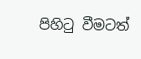පිහිටු වීමටත්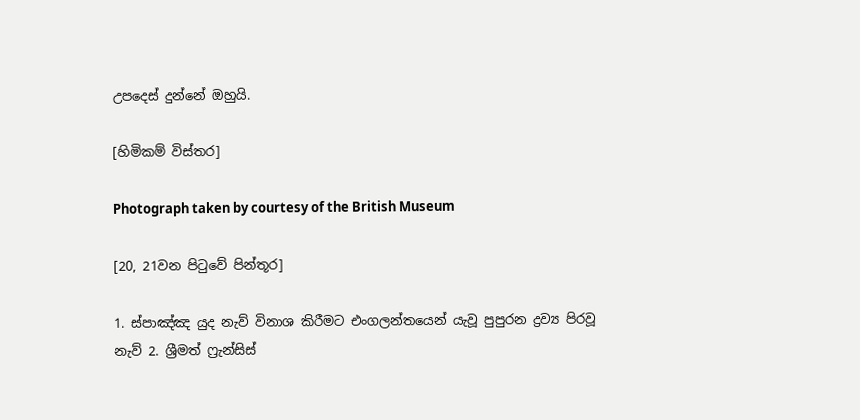උපදෙස් දුන්නේ ඔහුයි.

[හිමිකම් විස්තර]

Photograph taken by courtesy of the British Museum

[20, 21වන පිටුවේ පින්තූර]

1. ස්පාඤ්ඤ යුද නැව් විනාශ කිරීමට එංගලන්තයෙන් යැවූ පුපුරන ද්‍රව්‍ය පිරවූ නැව් 2. ශ්‍රීමත් ෆ්‍රැන්සිස්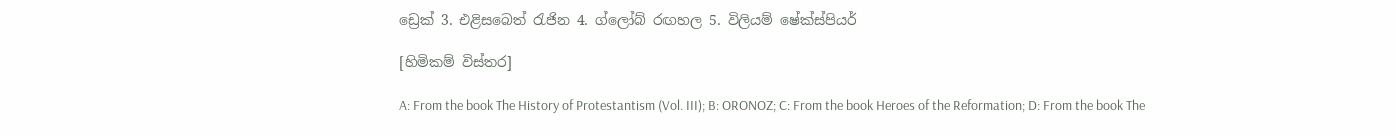ඩ්‍රෙක් 3. එළිසබෙත් රැජින 4. ග්ලෝබ් රඟහල 5. විලියම් ෂේක්ස්පියර්

[හිමිකම් විස්තර]

A: From the book The History of Protestantism (Vol. III); B: ORONOZ; C: From the book Heroes of the Reformation; D: From the book The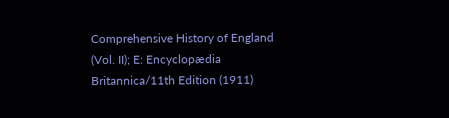Comprehensive History of England (Vol. II); E: Encyclopædia Britannica/11th Edition (1911)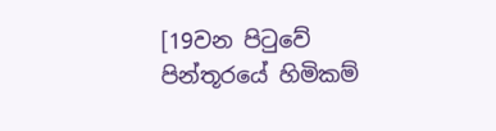[19වන පිටුවේ පින්තූරයේ හිමිකම්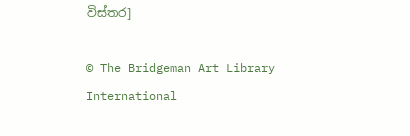විස්තර]

© The Bridgeman Art Library International